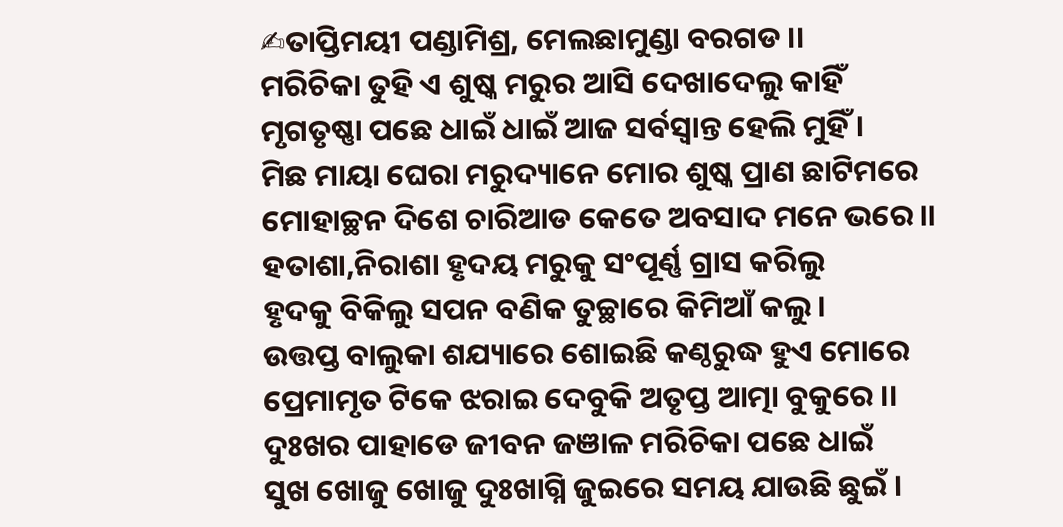✍ତାପ୍ତିମୟୀ ପଣ୍ଡାମିଶ୍ର, ମେଲଛାମୁଣ୍ଡା ବରଗଡ ।।
ମରିଚିକା ତୁହି ଏ ଶୁଷ୍କ ମରୁର ଆସି ଦେଖାଦେଲୁ କାହିଁ
ମୃଗତୃଷ୍ଣା ପଛେ ଧାଇଁ ଧାଇଁ ଆଜ ସର୍ବସ୍ବାନ୍ତ ହେଲି ମୁହିଁ ।
ମିଛ ମାୟା ଘେରା ମରୁଦ୍ୟାନେ ମୋର ଶୁଷ୍କ ପ୍ରାଣ ଛାଟିମରେ
ମୋହାଚ୍ଛନ ଦିଶେ ଚାରିଆଡ କେତେ ଅବସାଦ ମନେ ଭରେ।।
ହତାଶା,ନିରାଶା ହୃଦୟ ମରୁକୁ ସଂପୂର୍ଣ୍ଣ ଗ୍ରାସ କରିଲୁ
ହୃଦକୁ ବିକିଲୁ ସପନ ବଣିକ ତୁଚ୍ଛାରେ କିମିଆଁ କଲୁ।
ଉତ୍ତପ୍ତ ବାଲୁକା ଶଯ୍ୟାରେ ଶୋଇଛି କଣ୍ଠରୁଦ୍ଧ ହୁଏ ମୋରେ
ପ୍ରେମାମୃତ ଟିକେ ଝରାଇ ଦେବୁକି ଅତୃପ୍ତ ଆତ୍ମା ବୁକୁରେ ।।
ଦୁଃଖର ପାହାଡେ ଜୀବନ ଜଞାଳ ମରିଚିକା ପଛେ ଧାଇଁ
ସୁଖ ଖୋଜୁ ଖୋଜୁ ଦୁଃଖାଗ୍ନି ଜୁଇରେ ସମୟ ଯାଉଛି ଛୁଇଁ ।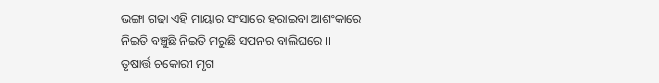ଭଙ୍ଗା ଗଢା ଏହି ମାୟାର ସଂସାରେ ହରାଇବା ଆଶଂକାରେ
ନିଇତି ବଞ୍ଚୁଛି ନିଇତି ମରୁଛି ସପନର ବାଲିଘରେ ।।
ତୃଷାର୍ତ୍ତ ଚକୋରୀ ମୃଗ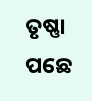ତୃଷ୍ଣା ପଛେ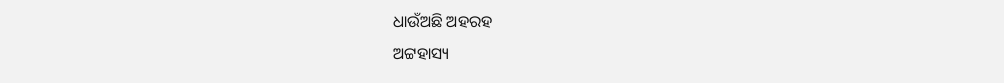ଧାଉଁଅଛି ଅହରହ
ଅଟ୍ଟହାସ୍ୟ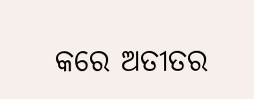କରେ ଅତୀତର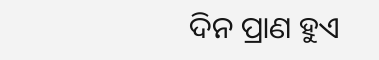ଦିନ ପ୍ରାଣ ହୁଏ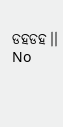ଡହଡହ।।
No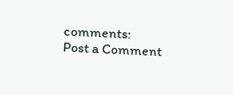comments:
Post a Comment